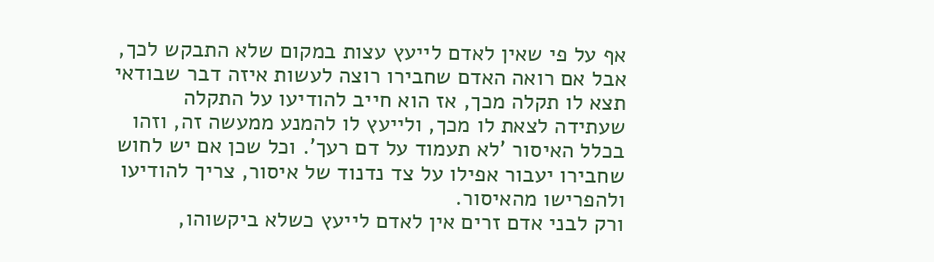אף על פי שאין לאדם לייעץ עצות במקום שלא התבקש לכך, אבל אם רואה האדם שחבירו רוצה לעשות איזה דבר שבודאי תצא לו תקלה מכך, אז הוא חייב להודיעו על התקלה שעתידה לצאת לו מכך, ולייעץ לו להמנע ממעשה זה, וזהו בכלל האיסור 'לא תעמוד על דם רעך'. וכל שכן אם יש לחוש שחבירו יעבור אפילו על צד נדנוד של איסור, צריך להודיעו ולהפרישו מהאיסור.
ורק לבני אדם זרים אין לאדם לייעץ כשלא ביקשוהו,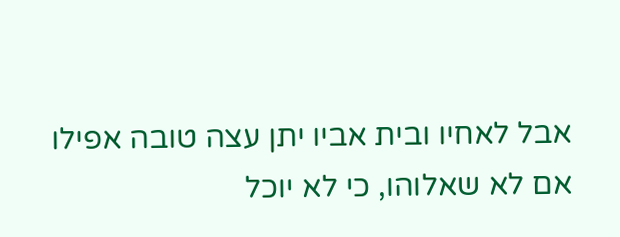אבל לאחיו ובית אביו יתן עצה טובה אפילו אם לא שאלוהו, כי לא יוכל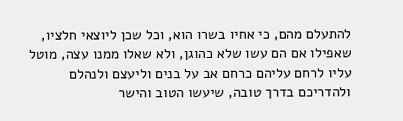להתעלם מהם, כי אחיו בשרו הוא, וכל שכן ליוצאי חלציו, שאפילו אם הם עשו שלא כהוגן, ולא שאלו ממנו עצה, מוטל עליו לרחם עליהם כרחם אב על בנים וליעצם ולנהלם ולהדריכם בדרך טובה, שיעשו הטוב והישר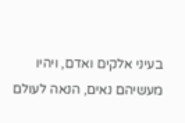בעיני אלקים ואדם, ויהיו מעשיהם נאים, הנאה לעולם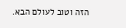הזה וטוב לעולם הבא.